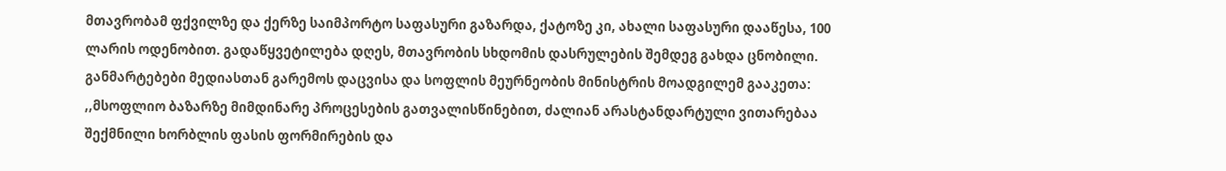მთავრობამ ფქვილზე და ქერზე საიმპორტო საფასური გაზარდა, ქატოზე კი, ახალი საფასური დააწესა, 100 ლარის ოდენობით. გადაწყვეტილება დღეს, მთავრობის სხდომის დასრულების შემდეგ გახდა ცნობილი.
განმარტებები მედიასთან გარემოს დაცვისა და სოფლის მეურნეობის მინისტრის მოადგილემ გააკეთა:
,,მსოფლიო ბაზარზე მიმდინარე პროცესების გათვალისწინებით, ძალიან არასტანდარტული ვითარებაა შექმნილი ხორბლის ფასის ფორმირების და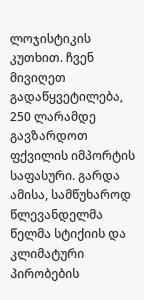ლოჯისტიკის კუთხით. ჩვენ მივიღეთ გადაწყვეტილება, 250 ლარამდე გავზარდოთ ფქვილის იმპორტის საფასური. გარდა ამისა, სამწუხაროდ წლევანდელმა წელმა სტიქიის და კლიმატური პირობების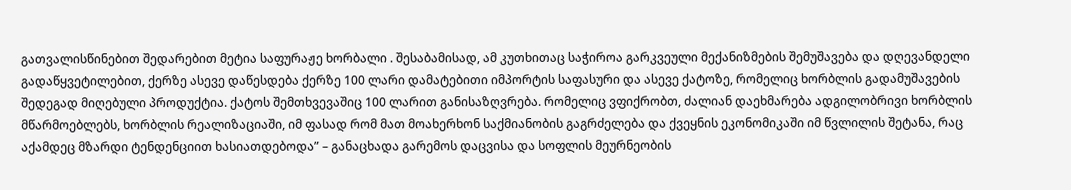გათვალისწინებით შედარებით მეტია საფურაჟე ხორბალი . შესაბამისად, ამ კუთხითაც საჭიროა გარკვეული მექანიზმების შემუშავება და დღევანდელი გადაწყვეტილებით, ქერზე ასევე დაწესდება ქერზე 100 ლარი დამატებითი იმპორტის საფასური და ასევე ქატოზე, რომელიც ხორბლის გადამუშავების შედეგად მიღებული პროდუქტია. ქატოს შემთხვევაშიც 100 ლარით განისაზღვრება. რომელიც ვფიქრობთ, ძალიან დაეხმარება ადგილობრივი ხორბლის მწარმოებლებს, ხორბლის რეალიზაციაში, იმ ფასად რომ მათ მოახერხონ საქმიანობის გაგრძელება და ქვეყნის ეკონომიკაში იმ წვლილის შეტანა, რაც აქამდეც მზარდი ტენდენციით ხასიათდებოდა” – განაცხადა გარემოს დაცვისა და სოფლის მეურნეობის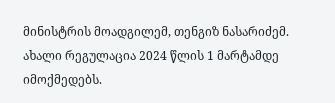მინისტრის მოადგილემ, თენგიზ ნასარიძემ.
ახალი რეგულაცია 2024 წლის 1 მარტამდე იმოქმედებს.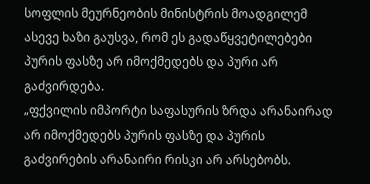სოფლის მეურნეობის მინისტრის მოადგილემ ასევე ხაზი გაუსვა, რომ ეს გადაწყვეტილებები პურის ფასზე არ იმოქმედებს და პური არ გაძვირდება.
„ფქვილის იმპორტი საფასურის ზრდა არანაირად არ იმოქმედებს პურის ფასზე და პურის გაძვირების არანაირი რისკი არ არსებობს.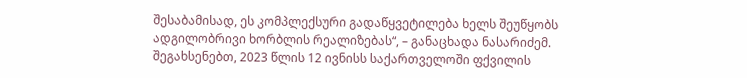შესაბამისად, ეს კომპლექსური გადაწყვეტილება ხელს შეუწყობს ადგილობრივი ხორბლის რეალიზებას“, – განაცხადა ნასარიძემ.
შეგახსენებთ, 2023 წლის 12 ივნისს საქართველოში ფქვილის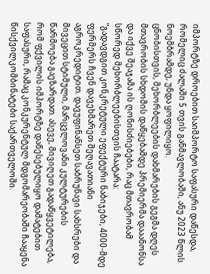იმპორტზე დროებით საიმპორტო საფასური დაწესდა, რომელიც ძალაში 5 თვის განმავლობაში, ანუ 2023 წლის ნოემბრამდე, უნდა ყოფილიყო.
ცნობისთვის, მეხორბლეების დახმარების გეგმა დღეს მთავრობის სხდომის დაწყებამდე პრემიერმა დააანონსა და იქვე შეაჯამა ის ღონისძიებები, რაც მთავრობამ სწორედ მეხორბლეებისთვის ჩაატარა:
“გადავდგით კონკრეტული ეფექტური ნაბიჯები, 4000-მდე ფერმერს ჩვენ დავეხმარეთ შეღავათიანი აგროკრედიტით. დავუფინანსეთ საბრუნავი სახსრები და მივეცით სტიმული, მარცვლოვანი კულტურების წარმოება გაეზარდათ. ასევე, მივიღეთ გადაწყვეტილება, რომ ფქვილის იმპორტზე დაწესებულიყო დამატებით საფასური, რამაც კონკურენტულ მდგომარეობაში ჩააყენა წისქვილკომბინატები საქართველოში.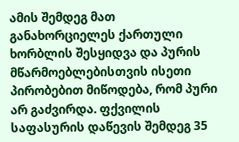ამის შემდეგ მათ განახორციელეს ქართული ხორბლის შესყიდვა და პურის მწარმოებლებისთვის ისეთი პირობებით მიწოდება, რომ პური არ გაძვირდა. ფქვილის საფასურის დაწევის შემდეგ 35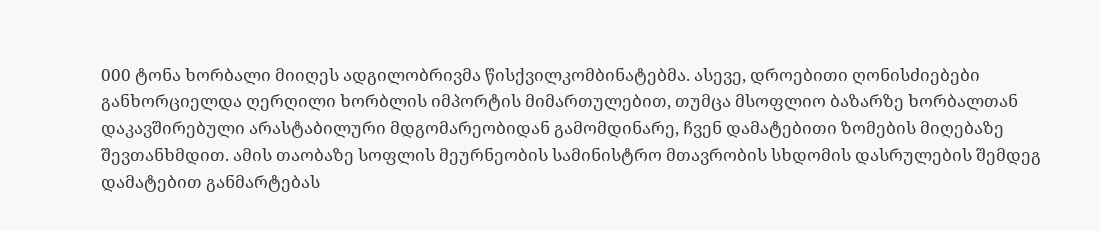000 ტონა ხორბალი მიიღეს ადგილობრივმა წისქვილკომბინატებმა. ასევე, დროებითი ღონისძიებები განხორციელდა ღერღილი ხორბლის იმპორტის მიმართულებით, თუმცა მსოფლიო ბაზარზე ხორბალთან დაკავშირებული არასტაბილური მდგომარეობიდან გამომდინარე, ჩვენ დამატებითი ზომების მიღებაზე შევთანხმდით. ამის თაობაზე სოფლის მეურნეობის სამინისტრო მთავრობის სხდომის დასრულების შემდეგ დამატებით განმარტებას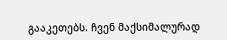გააკეთებს. ჩვენ მაქსიმალურად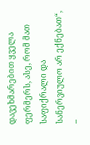დავეხმარებით ყველა ფერმერს, ასე, რომ მათ საფიქრალი და სანერვიულო არ ექნებათ“, –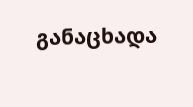განაცხადა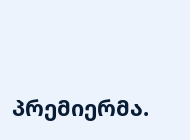პრემიერმა.